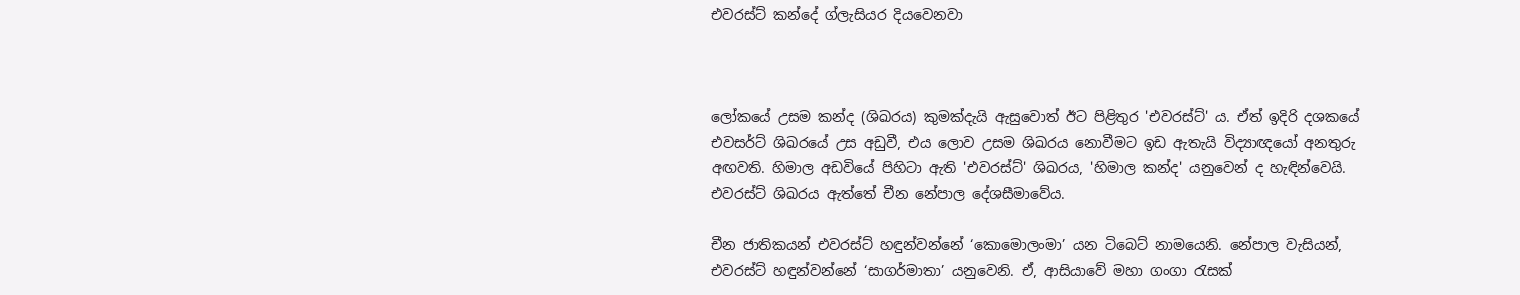එවරස්ට් කන්දේ ග්ලැසියර දියවෙනවා



ලෝකයේ උසම කන්ද (ශිඛරය) කුමක්දැයි ඇසුවොත් ඊට පිළිතුර 'එවරස්ට්' ය. ඒත් ඉදිරි දශකයේ එවසර්ට් ශිඛරයේ උස අඩුවී, එය ලොව උසම ශිඛරය නොවීමට ඉඩ ඇතැයි විද්‍යාඥයෝ අනතුරු අඟවති. හිමාල අඩවියේ පිහිටා ඇති 'එවරස්ට්' ශිඛරය, 'හිමාල කන්ද' යනුවෙන් ද හැඳින්වෙයි. එවරස්ට් ශිඛරය ඇත්තේ චීන නේපාල දේශසීමාවේය.

චීන ජාතිකයන් එවරස්ට් හඳුන්වන්නේ ‘කොමොලංමා’ යන ටිබෙට් නාමයෙනි. නේපාල වැසියන්, එවරස්ට් හඳුන්වන්නේ ‘සාගර්මාතා’ යනුවෙනි. ඒ, ආසියාවේ මහා ගංගා රැසක්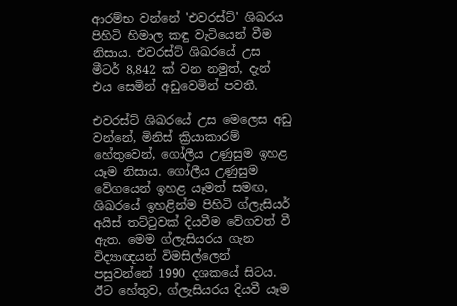ආරම්භ වන්නේ 'එවරස්ට්' ශිඛරය පිහිටි හිමාල කඳු වැටියෙන් වීම නිසාය. එවරස්ට් ශිඛරයේ උස මීටර් 8,842 ක් වන නමුත්, දැන් එය සෙමින් අඩුවෙමින් පවතී.

එවරස්ට් ශිඛරයේ උස මෙලෙස අඩු වන්නේ, මිනිස් ක්‍රියාකාරම් හේතුවෙන්, ගෝලීය උණුසුම ඉහළ යෑම නිසාය. ගෝලීය උණුසුම වේගයෙන් ඉහළ යෑමත් සමඟ, ශිඛරයේ ඉහළින්ම පිහිටි ග්ලැසියර් අයිස් තට්ටුවක් දියවීම වේගවත් වී ඇත‍. මෙම ග්ලැසියරය ගැන විද්‍යාඥයන් විමසිල්ලෙන් පසුවන්නේ 1990 දශකයේ සිටය. ඊට හේතුව, ග්ලැසියරය දියවී යෑම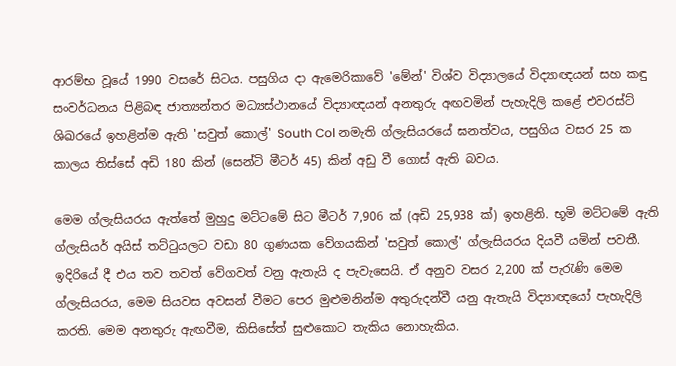ආරම්භ වූයේ 1990 වසරේ සිටය. පසුගිය දා ඇමෙරිකාවේ 'මේන්' විශ්ව විද්‍යාලයේ විද්‍යාඥයන් සහ කඳු සංවර්ධනය පිළිබඳ ජාත්‍යන්තර මධ්‍යස්ථානයේ විද්‍යාඥයන් අනතුරු අඟවමින් පැහැදිලි කළේ එවරස්ට් ශිඛරයේ ඉහළින්ම ඇති 'සවුත් කොල්' South Col නමැති ග්ලැසියරයේ ඝනත්වය, පසුගිය වසර 25 ක කාලය තිස්සේ අඩි 180 කින් (සෙන්ටි මීටර් 45) කින් අඩු වී ගොස් ඇති බවය.

මෙම ග්ලැසියරය ඇත්තේ මුහුදු මට්ටමේ සිට මීටර් 7,906 ක් (අඩි 25,938 ක්) ඉහළිනි. භූමි මට්ටමේ ඇති ග්ලැසියර් අයිස් තට්ටුයලට වඩා 80 ගුණයක වේගයකින් 'සවුත් කොල්' ග්ලැසියරය දියවී යමින් පවතී. ඉදිරියේ දී එය තව තවත් වේගවත් වනු ඇතැයි ද පැවැසෙයි. ඒ අනුව වසර 2,200 ක් පැරැණි මෙම ග්ලැසියරය, මෙම සියවස අවසන් වීමට පෙර මුළුමනින්ම අතුරුදන්වී යනු ඇතැයි විද්‍යාඥයෝ පැහැදිලි කරති. මෙම අනතුරු ඇඟවීම, කිසිසේත් සුළුකොට තැකිය නොහැකිය.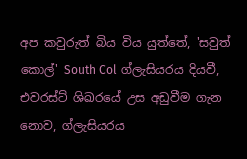අප කවුරුත් බිය විය යුත්තේ, 'සවුත් කොල්' South Col ග්ලැසියරය දියවී, එවරස්ට් ශිඛරයේ උස අඩුවීම ගැන නොව, ග්ලැසියරය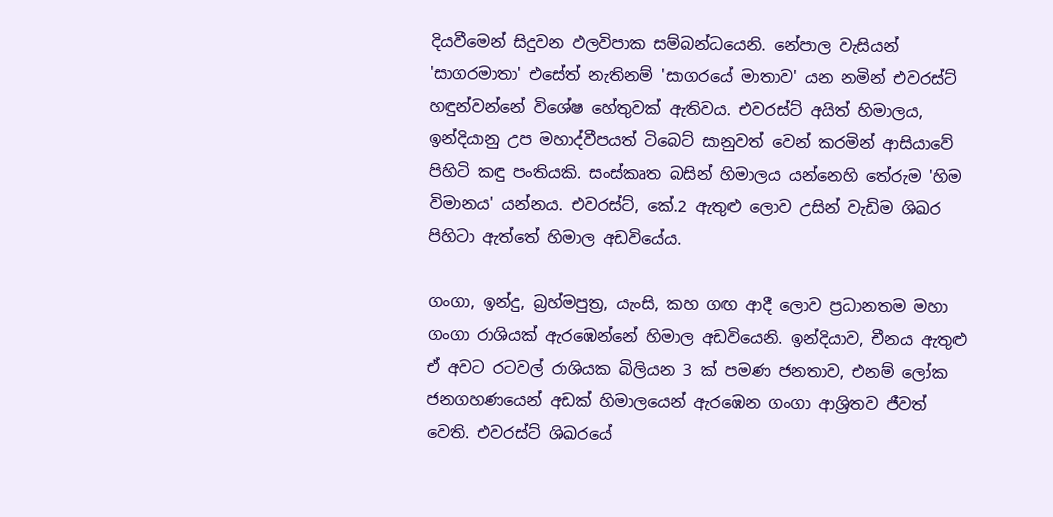දියවීමෙන් සිදුවන ඵලවිපාක සම්බන්ධයෙනි. නේපාල වැසියන් 'සාගරමාතා' එසේත් නැතිනම් 'සාගරයේ මාතාව' යන නමින් එවරස්ට් හඳුන්වන්නේ විශේෂ හේතුවක් ඇතිවය. එවරස්ට් අයිත් හිමාලය, ඉන්දියානු උප මහාද්වීපයත් ටිබෙට් සානුවත් වෙන් කරමින් ආසියාවේ පිහිටි කඳු පංතියකි. සංස්කෘත බසින් හිමාලය යන්නෙහි තේරුම 'හිම විමානය' යන්නය. එවරස්ට්, කේ.2 ඇතුළු ලොව උසින් වැඩිම ශිඛර පිහිටා ඇත්තේ හිමාල අඩවියේය.

ගංගා, ඉන්දු, බ්‍රහ්මපුත්‍ර, යැංසි, කහ ගඟ ආදී ලොව ප්‍රධානතම මහා ගංගා රාශියක් ඇරඹෙන්නේ හිමාල අඩවියෙනි. ඉන්දියාව, චීනය ඇතුළු ඒ අවට රටවල් රාශියක බිලියන 3 ක් පමණ ජනතාව, එනම් ලෝක ජනගහණයෙන් අඩක් හිමාලයෙන් ඇරඹෙන ගංගා ආශ්‍රිතව ජීවත් වෙති. එවරස්ට් ශිඛරයේ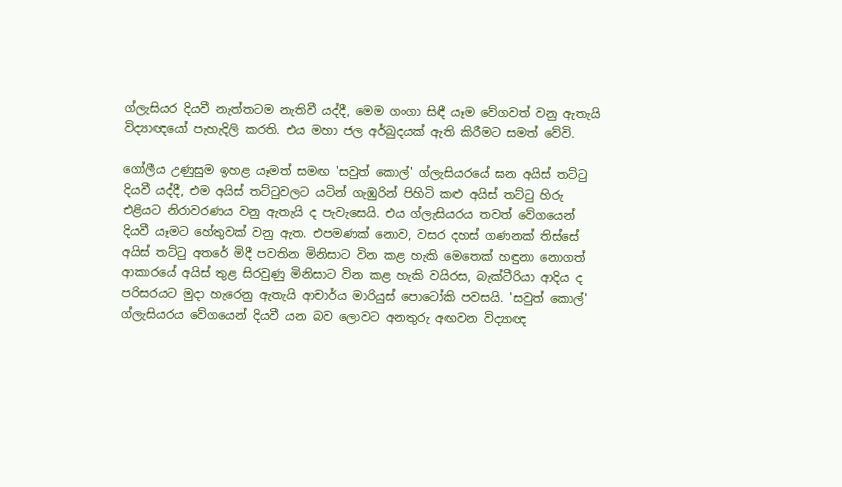ග්ලැසියර දියවී නැත්තටම නැතිවී යද්දී, මෙම ගංගා සිඳී යෑම වේගවත් වනු ඇතැයි විද්‍යාඥයෝ පැහැදිලි කරති. එය මහා ජල අර්බුදයක් ඇති කිරීමට සමත් වේවි.

ගෝලීය උණුසුම ඉහළ යෑමත් සමඟ 'සවුත් කොල්' ග්ලැසියරයේ ඝන අයිස් තට්ටු දියවී යද්දී, එම අයිස් තට්ටුවලට යටින් ගැඹුරින් පිහිටි කළු අයිස් තට්ටු හිරු එළියට නිරාවරණය වනු ඇතැයි ද පැවැසෙයි. එය ග්ලැසියරය තවත් වේගයෙන් දියවී යෑමට හේතුවක් වනු ඇත. එපමණක් නොව, වසර දහස් ගණනක් තිස්සේ අයිස් තට්ටු අතරේ මිදී පවතින මිනිසාට වින කළ හැකි මෙතෙක් හඳුනා නොගත් ආකාරයේ අයිස් තුළ සිරවුණු මිනිසාට වින කළ හැකි වයිරස, බැක්ටීරියා ආදිය ද පරිසරයට මුදා හැරෙනු ඇතැයි ආචාර්ය මාරියුස් පොටෝකි පවසයි. 'සවුත් කොල්' ග්ලැසියරය වේගයෙන් දියවී යන බව ලොවට අනතුරු අඟවන විද්‍යාඥ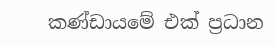කණ්ඩායමේ එක් ප්‍රධාන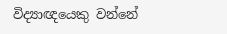විද්‍යාඥයෙකු වන්නේ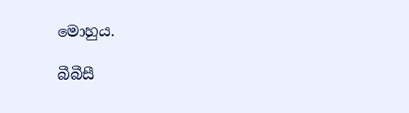මොහුය.

බීබීසී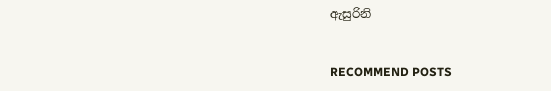ඇසුරිනි


RECOMMEND POSTS